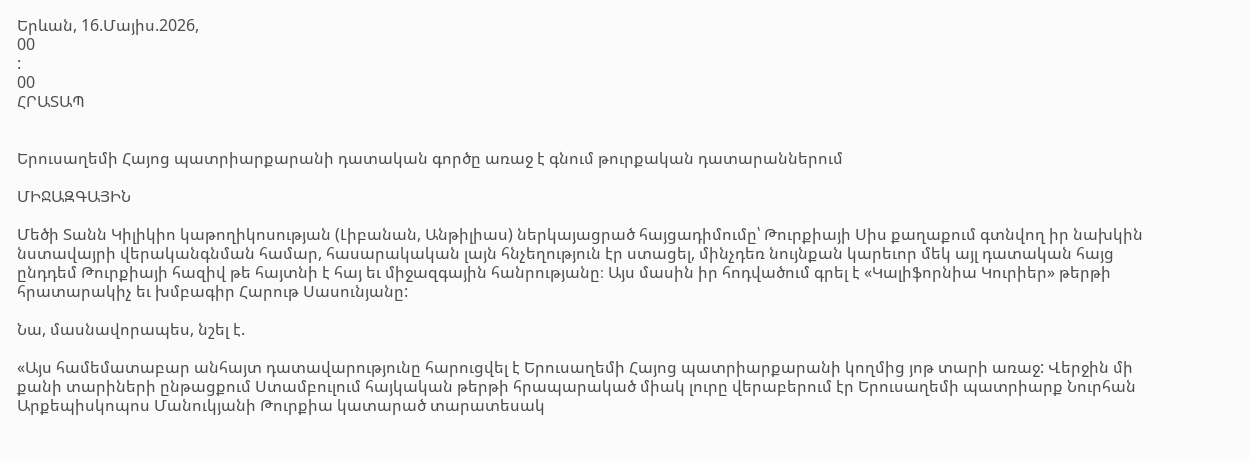Երևան, 16.Մայիս.2026,
00
:
00
ՀՐԱՏԱՊ


Երուսաղեմի Հայոց պատրիարքարանի դատական գործը առաջ է գնում թուրքական դատարաններում

ՄԻՋԱԶԳԱՅԻՆ

Մեծի Տանն Կիլիկիո կաթողիկոսության (Լիբանան, Անթիլիաս) ներկայացրած հայցադիմումը՝ Թուրքիայի Սիս քաղաքում գտնվող իր նախկին նստավայրի վերականգնման համար, հասարակական լայն հնչեղություն էր ստացել, մինչդեռ նույնքան կարեւոր մեկ այլ դատական հայց ընդդեմ Թուրքիայի հազիվ թե հայտնի է հայ եւ միջազգային հանրությանը։ Այս մասին իր հոդվածում գրել է «Կալիֆորնիա Կուրիեր» թերթի հրատարակիչ եւ խմբագիր Հարութ Սասունյանը:

Նա, մասնավորապես, նշել է.

«Այս համեմատաբար անհայտ դատավարությունը հարուցվել է Երուսաղեմի Հայոց պատրիարքարանի կողմից յոթ տարի առաջ: Վերջին մի քանի տարիների ընթացքում Ստամբուլում հայկական թերթի հրապարակած միակ լուրը վերաբերում էր Երուսաղեմի պատրիարք Նուրհան Արքեպիսկոպոս Մանուկյանի Թուրքիա կատարած տարատեսակ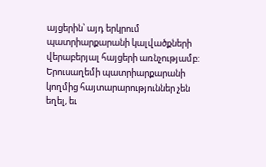այցերին՝ այդ երկրում պատրիարքարանի կալվածքների վերաբերյալ հայցերի առնչությամբ: Երուսաղեմի պատրիարքարանի կողմից հայտարարություններ չեն եղել, եւ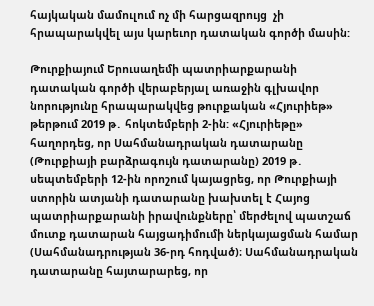հայկական մամուլում ոչ մի հարցազրույց  չի հրապարակվել այս կարեւոր դատական գործի մասին:

Թուրքիայում Երուսաղեմի պատրիարքարանի դատական գործի վերաբերյալ առաջին գլխավոր նորությունը հրապարակվեց թուրքական «Հյուրիեթ» թերթում 2019 թ․ հոկտեմբերի 2-ին: «Հյուրիեթը» հաղորդեց, որ Սահմանադրական դատարանը (Թուրքիայի բարձրագույն դատարանը) 2019 թ․ սեպտեմբերի 12-ին որոշում կայացրեց, որ Թուրքիայի ստորին ատյանի դատարանը խախտել է Հայոց պատրիարքարանի իրավունքները՝ մերժելով պատշաճ մուտք դատարան հայցադիմումի ներկայացման համար (Սահմանադրության 36-րդ հոդված)։ Սահմանադրական դատարանը հայտարարեց, որ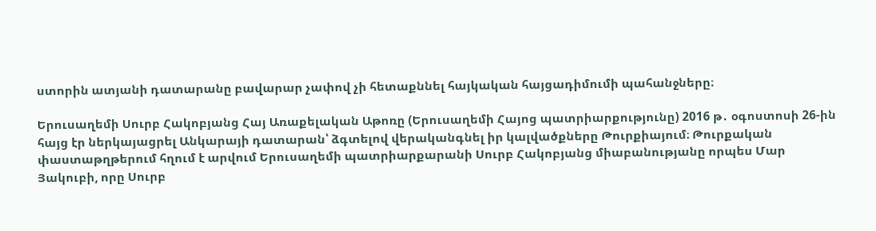ստորին ատյանի դատարանը բավարար չափով չի հետաքննել հայկական հայցադիմումի պահանջները։

Երուսաղեմի Սուրբ Հակոբյանց Հայ Առաքելական Աթոռը (Երուսաղեմի Հայոց պատրիարքությունը) 2016 թ․ օգոստոսի 26-ին հայց էր ներկայացրել Անկարայի դատարան՝ ձգտելով վերականգնել իր կալվածքները Թուրքիայում։ Թուրքական փաստաթղթերում հղում է արվում Երուսաղեմի պատրիարքարանի Սուրբ Հակոբյանց միաբանությանը որպես Մար Յակուբի, որը Սուրբ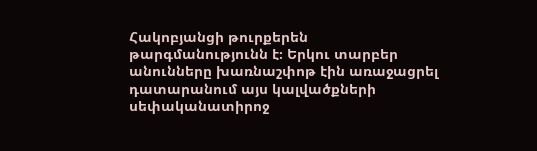Հակոբյանցի թուրքերեն թարգմանությունն է։ Երկու տարբեր անունները խառնաշփոթ էին առաջացրել դատարանում այս կալվածքների սեփականատիրոջ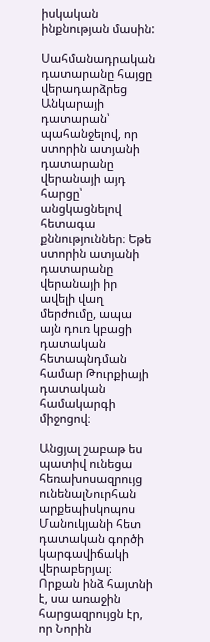իսկական ինքնության մասին:

Սահմանադրական դատարանը հայցը վերադարձրեց Անկարայի դատարան՝ պահանջելով, որ ստորին ատյանի դատարանը վերանայի այդ հարցը՝ անցկացնելով հետագա քննություններ։ Եթե ստորին ատյանի դատարանը վերանայի իր ավելի վաղ մերժումը, ապա այն դուռ կբացի դատական հետապնդման համար Թուրքիայի դատական համակարգի միջոցով։

Անցյալ շաբաթ ես պատիվ ունեցա հեռախոսազրույց ունենալՆուրհան արքեպիսկոպոս Մանուկյանի հետ դատական գործի կարգավիճակի վերաբերյալ։ Որքան ինձ հայտնի է, սա առաջին հարցազրույցն էր, որ Նորին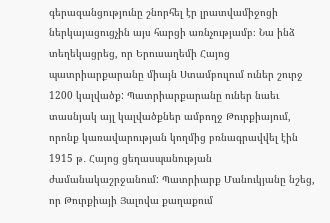գերազանցությունը շնորհել էր լրատվամիջոցի ներկայացուցչին այս հարցի առնչությամբ։ Նա ինձ տեղեկացրեց, որ Երուսաղեմի Հայոց պատրիարքարանը միայն Ստամբուլում ուներ շուրջ 1200 կալվածք: Պատրիարքարանը ուներ նաեւ տասնյակ այլ կալվածքներ ամբողջ Թուրքիայում, որոնք կառավարության կողմից բռնագրավվել էին 1915 թ․ Հայոց ցեղասպանության ժամանակաշրջանում: Պատրիարք Մանուկյանը նշեց, որ Թուրքիայի Յալովա քաղաքում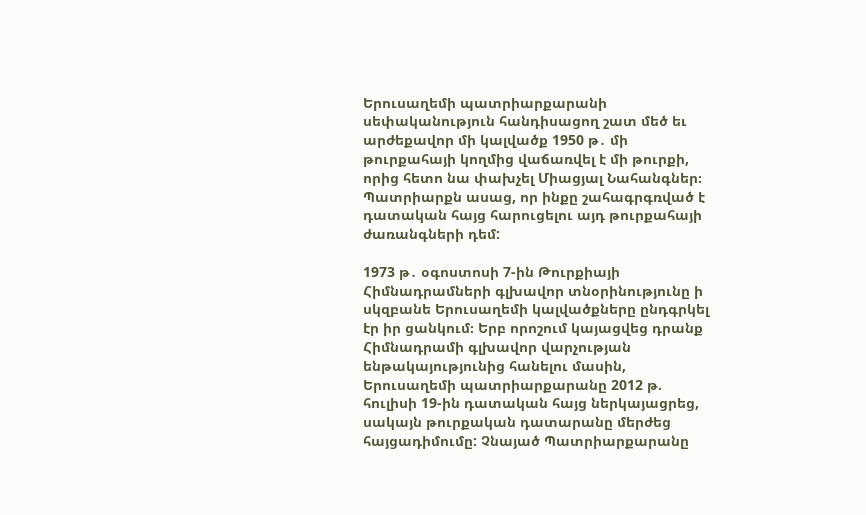Երուսաղեմի պատրիարքարանի սեփականություն հանդիսացող շատ մեծ եւ արժեքավոր մի կալվածք 1950 թ․ մի թուրքահայի կողմից վաճառվել է մի թուրքի, որից հետո նա փախչել Միացյալ Նահանգներ։ Պատրիարքն ասաց, որ ինքը շահագրգռված է դատական հայց հարուցելու այդ թուրքահայի ժառանգների դեմ:

1973 թ․ օգոստոսի 7-ին Թուրքիայի Հիմնադրամների գլխավոր տնօրինությունը ի սկզբանե Երուսաղեմի կալվածքները ընդգրկել էր իր ցանկում։ Երբ որոշում կայացվեց դրանք Հիմնադրամի գլխավոր վարչության ենթակայությունից հանելու մասին, Երուսաղեմի պատրիարքարանը 2012 թ. հուլիսի 19-ին դատական հայց ներկայացրեց, սակայն թուրքական դատարանը մերժեց հայցադիմումը: Չնայած Պատրիարքարանը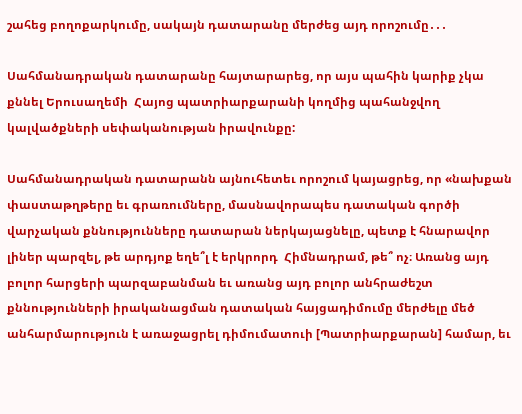շահեց բողոքարկումը, սակայն դատարանը մերժեց այդ որոշումը․․․

Սահմանադրական դատարանը հայտարարեց, որ այս պահին կարիք չկա քննել Երուսաղեմի  Հայոց պատրիարքարանի կողմից պահանջվող կալվածքների սեփականության իրավունքը:

Սահմանադրական դատարանն այնուհետեւ որոշում կայացրեց, որ «նախքան փաստաթղթերը եւ գրառումները, մասնավորապես դատական գործի վարչական քննությունները դատարան ներկայացնելը, պետք է հնարավոր լիներ պարզել, թե արդյոք եղե՞լ է երկրորդ  Հիմնադրամ, թե՞ ոչ։ Առանց այդ բոլոր հարցերի պարզաբանման եւ առանց այդ բոլոր անհրաժեշտ քննությունների իրականացման դատական հայցադիմումը մերժելը մեծ անհարմարություն է առաջացրել դիմումատուի [Պատրիարքարան] համար, եւ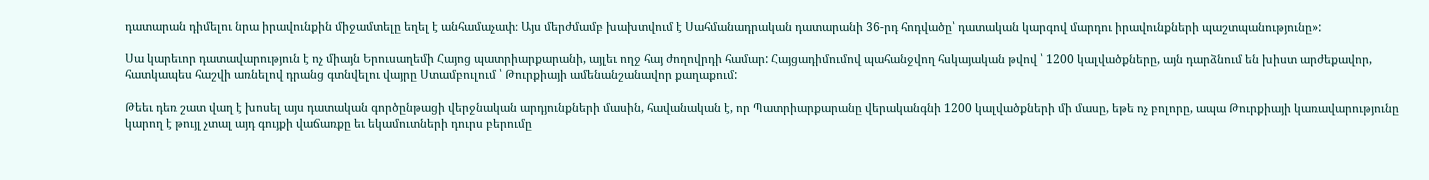դատարան դիմելու նրա իրավունքին միջամտելը եղել է անհամաչափ։ Այս մերժմամբ խախտվում է Սահմանադրական դատարանի 36-րդ հոդվածը՝ դատական կարգով մարդու իրավունքների պաշտպանությունը»:

Սա կարեւոր դատավարություն է ոչ միայն Երուսաղեմի Հայոց պատրիարքարանի, այլեւ ողջ հայ ժողովրդի համար: Հայցադիմումով պահանջվող հսկայական թվով ՝ 1200 կալվածքները, այն դարձնում են խիստ արժեքավոր, հատկապես հաշվի առնելով դրանց գտնվելու վայրը Ստամբուլում ՝ Թուրքիայի ամենանշանավոր քաղաքում:

Թեեւ դեռ շատ վաղ է խոսել այս դատական գործընթացի վերջնական արդյունքների մասին, հավանական է, որ Պատրիարքարանը վերականգնի 1200 կալվածքների մի մասը, եթե ոչ բոլորը, ապա Թուրքիայի կառավարությունը կարող է թույլ չտալ այդ գույքի վաճառքը եւ եկամուտների դուրս բերումը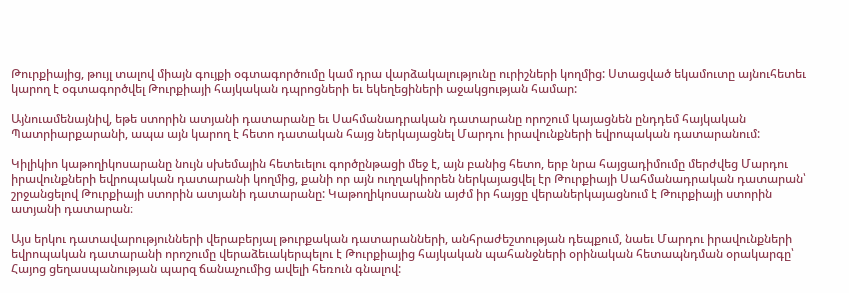Թուրքիայից, թույլ տալով միայն գույքի օգտագործումը կամ դրա վարձակալությունը ուրիշների կողմից: Ստացված եկամուտը այնուհետեւ կարող է օգտագործվել Թուրքիայի հայկական դպրոցների եւ եկեղեցիների աջակցության համար:

Այնուամենայնիվ, եթե ստորին ատյանի դատարանը եւ Սահմանադրական դատարանը որոշում կայացնեն ընդդեմ հայկական Պատրիարքարանի, ապա այն կարող է հետո դատական հայց ներկայացնել Մարդու իրավունքների եվրոպական դատարանում:

Կիլիկիո կաթողիկոսարանը նույն սխեմային հետեւելու գործընթացի մեջ է, այն բանից հետո, երբ նրա հայցադիմումը մերժվեց Մարդու իրավունքների եվրոպական դատարանի կողմից, քանի որ այն ուղղակիորեն ներկայացվել էր Թուրքիայի Սահմանադրական դատարան՝ շրջանցելով Թուրքիայի ստորին ատյանի դատարանը: Կաթողիկոսարանն այժմ իր հայցը վերաներկայացնում է Թուրքիայի ստորին ատյանի դատարան։

Այս երկու դատավարությունների վերաբերյալ թուրքական դատարանների, անհրաժեշտության դեպքում, նաեւ Մարդու իրավունքների եվրոպական դատարանի որոշումը վերաձեւակերպելու է Թուրքիայից հայկական պահանջների օրինական հետապնդման օրակարգը՝ Հայոց ցեղասպանության պարզ ճանաչումից ավելի հեռուն գնալով: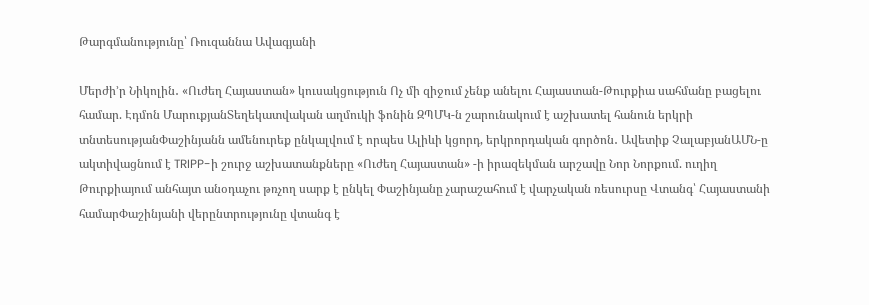Թարգմանությունը՝ Ռուզաննա Ավագյանի

Մերժի’ր Նիկոլին․ «Ուժեղ Հայաստան» կուսակցություն Ոչ մի զիջում չենք անելու Հայաստան-Թուրքիա սահմանը բացելու համար. Էդմոն ՄարուքյանՏեղեկատվական աղմուկի ֆոնին ԶՊՄԿ-ն շարունակում է աշխատել հանուն երկրի տնտեսությանՓաշինյանն ամենուրեք ընկալվում է որպես Ալիևի կցորդ, երկրորդական գործոն․ Ավետիք ՉալաբյանԱՄՆ-ը ակտիվացնում է TRIPP-ի շուրջ աշխատանքները «Ուժեղ Հայաստան» -ի իրազեկման արշավը Նոր Նորքում. ուղիղ Թուրքիայում անհայտ անօդաչու թռչող սարք է ընկել Փաշինյանը չարաշահում է վարչական ռեսուրսը Վտանգ՝ Հայաստանի համարՓաշինյանի վերընտրությունը վտանգ է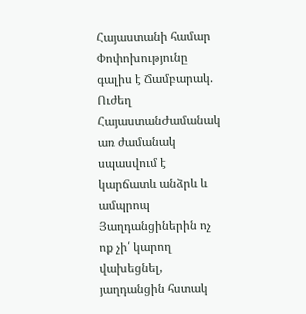Հայաստանի համար Փոփոխությունը գալիս է Ճամբարակ. Ուժեղ ՀայաստանԺամանակ առ ժամանակ սպասվում է կարճատև անձրև և ամպրոպ Յաղդանցիներին ոչ ոք չի՛ կարող վախեցնել, յաղդանցին հստակ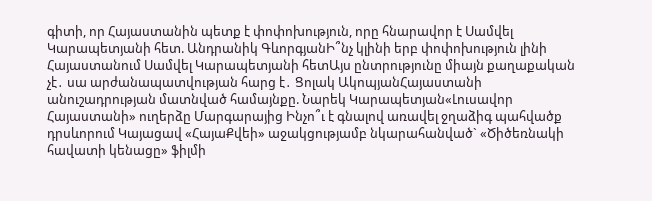գիտի, որ Հայաստանին պետք է փոփոխություն, որը հնարավոր է Սամվել Կարապետյանի հետ. Անդրանիկ ԳևորգյանԻ՞նչ կլինի երբ փոփոխություն լինի Հայաստանում Սամվել Կարապետյանի հետԱյս ընտրությունը միայն քաղաքական չէ․ սա արժանապատվության հարց է․ Ցոլակ ԱկոպյանՀայաստանի անուշադրության մատնված համայնքը. Նարեկ Կարապետյան«Լուսավոր Հայաստանի» ուղերձը Մարգարայից Ինչո՞ւ է գնալով առավել ջղաձիգ պահվածք դրսևորում Կայացավ «ՀայաՔվեի» աջակցությամբ նկարահանված` «Ծիծեռնակի հավատի կենացը» ֆիլմի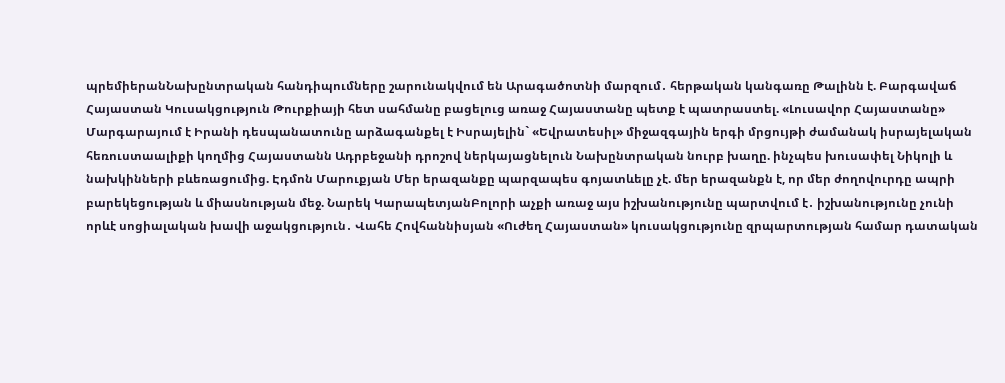պրեմիերանՆախընտրական հանդիպումները շարունակվում են Արագածոտնի մարզում․ հերթական կանգառը Թալինն է. Բարգավաճ Հայաստան Կուսակցություն Թուրքիայի հետ սահմանը բացելուց առաջ Հայաստանը պետք է պատրաստել. «Լուսավոր Հայաստանը» Մարգարայում է Իրանի դեսպանատունը արձագանքել է Իսրայելին` «Եվրատեսիլ» միջազգային երգի մրցույթի ժամանակ իսրայելական հեռուստաալիքի կողմից Հայաստանն Ադրբեջանի դրոշով ներկայացնելուն Նախընտրական նուրբ խաղը. ինչպես խուսափել Նիկոլի և նախկինների բևեռացումից. Էդմոն Մարուքյան Մեր երազանքը պարզապես գոյատևելը չէ. մեր երազանքն է, որ մեր ժողովուրդը ապրի բարեկեցության և միասնության մեջ. Նարեկ ԿարապետյանԲոլորի աչքի առաջ այս իշխանությունը պարտվում է․ իշխանությունը չունի որևէ սոցիալական խավի աջակցություն․ Վահե Հովհաննիսյան «Ուժեղ Հայաստան» կուսակցությունը զրպարտության համար դատական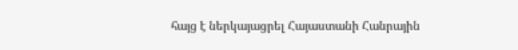հայց է ներկայացրել Հայաստանի Հանրային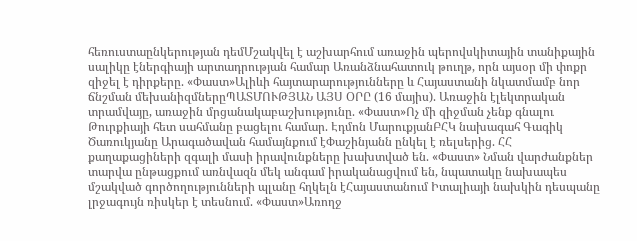հեռուստաընկերության դեմՄշակվել է աշխարհում առաջին պերովսկիտային տանիքային սալիկը էներգիայի արտադրության համար Առանձնահատուկ թուղթ, որն այսօր մի փոքր զիջել է դիրքերը. «Փաստ»Ալիևի հայտարարությունները և Հայաստանի նկատմամբ նոր ճնշման մեխանիզմներըՊԱՏՄՈՒԹՅԱՆ ԱՅՍ ՕՐԸ (16 մայիս). Առաջին էլեկտրական տրամվայը, առաջին մրցանակաբաշխությունը. «Փաստ»Ոչ մի զիջման չենք գնալու Թուրքիայի հետ սահմանը բացելու համար. Էդմոն ՄարուքյանԲՀԿ նախագահ Գագիկ Ծառուկյանը Արագածավան համայնքում էՓաշինյանն ընկել է ռելսերից. ՀՀ քաղաքացիների զգալի մասի իրավունքները խախտված են. «Փաստ» Նման վարժանքներ տարվա ընթացքում առնվազն մեկ անգամ իրականացվում են, նպատակը նախապես մշակված գործողությունների պլանը հղկելն էՀայաստանում Իտալիայի նախկին դեսպանը լրջագույն ռիսկեր է տեսնում. «Փաստ»Առողջ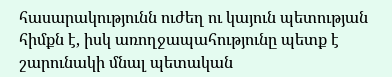հասարակությունն ուժեղ ու կայուն պետության հիմքն է, իսկ առողջապահությունը պետք է շարունակի մնալ պետական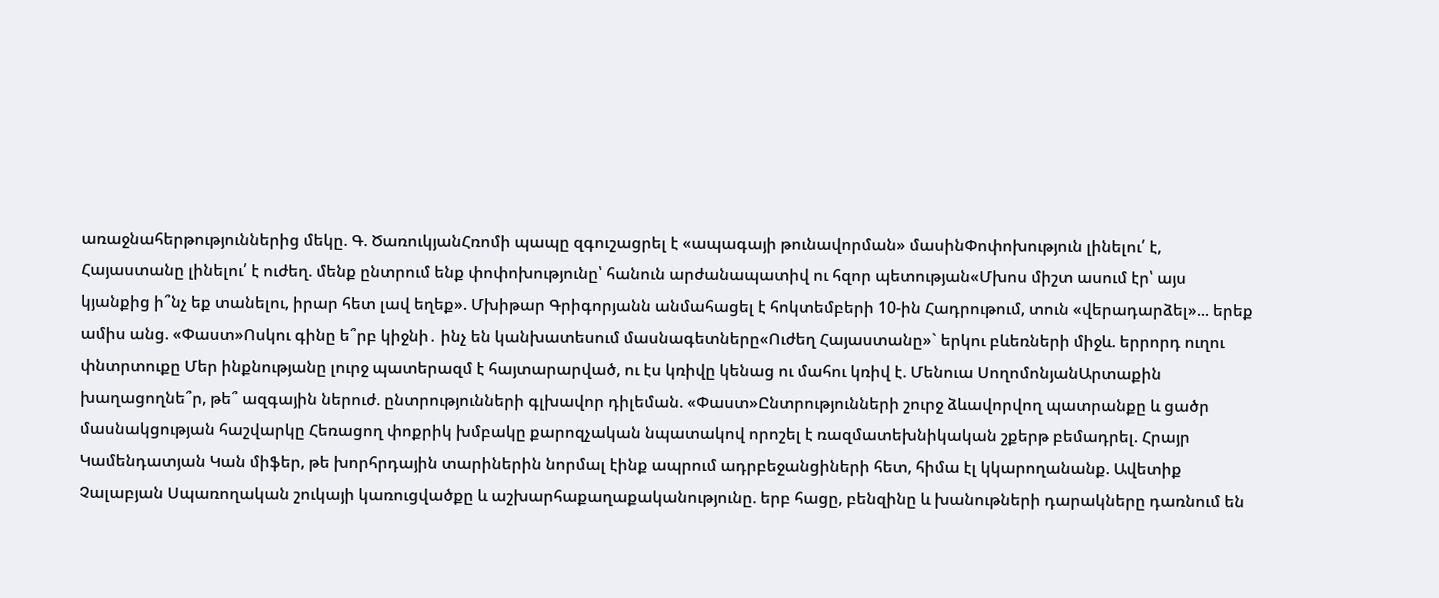առաջնահերթություններից մեկը. Գ. ԾառուկյանՀռոմի պապը զգուշացրել է «ապագայի թունավորման» մասինՓոփոխություն լինելու՛ է, Հայաստանը լինելու՛ է ուժեղ. մենք ընտրում ենք փոփոխությունը՝ հանուն արժանապատիվ ու հզոր պետության«Մխոս միշտ ասում էր՝ այս կյանքից ի՞նչ եք տանելու, իրար հետ լավ եղեք». Մխիթար Գրիգորյանն անմահացել է հոկտեմբերի 10-ին Հադրութում, տուն «վերադարձել»... երեք ամիս անց. «Փաստ»Ոսկու գինը ե՞րբ կիջնի․ ինչ են կանխատեսում մասնագետները«Ուժեղ Հայաստանը»` երկու բևեռների միջև. երրորդ ուղու փնտրտուքը Մեր ինքնությանը լուրջ պատերազմ է հայտարարված, ու էս կռիվը կենաց ու մահու կռիվ է. Մենուա ՍողոմոնյանԱրտաքին խաղացողնե՞ր, թե՞ ազգային ներուժ. ընտրությունների գլխավոր դիլեման. «Փաստ»Ընտրությունների շուրջ ձևավորվող պատրանքը և ցածր մասնակցության հաշվարկը Հեռացող փոքրիկ խմբակը քարոզչական նպատակով որոշել է ռազմատեխնիկական շքերթ բեմադրել. Հրայր Կամենդատյան Կան միֆեր, թե խորհրդային տարիներին նորմալ էինք ապրում ադրբեջանցիների հետ, հիմա էլ կկարողանանք. Ավետիք Չալաբյան Սպառողական շուկայի կառուցվածքը և աշխարհաքաղաքականությունը. երբ հացը, բենզինը և խանութների դարակները դառնում են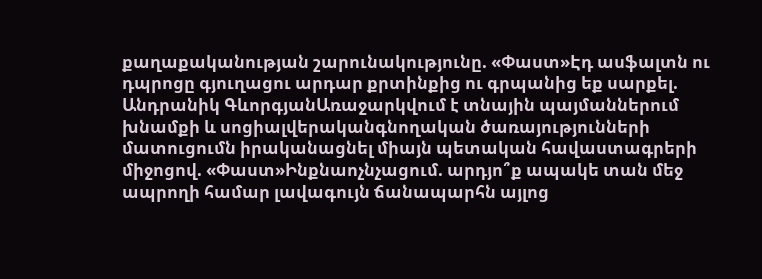քաղաքականության շարունակությունը. «Փաստ»Էդ ասֆալտն ու դպրոցը գյուղացու արդար քրտինքից ու գրպանից եք սարքել. Անդրանիկ ԳևորգյանԱռաջարկվում է տնային պայմաններում խնամքի և սոցիալվերականգնողական ծառայությունների մատուցումն իրականացնել միայն պետական հավաստագրերի միջոցով. «Փաստ»Ինքնաոչնչացում. արդյո՞ք ապակե տան մեջ ապրողի համար լավագույն ճանապարհն այլոց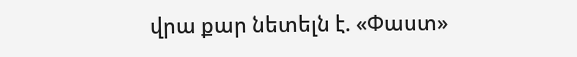վրա քար նետելն է. «Փաստ»